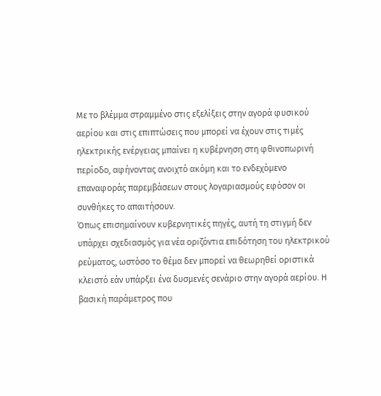Με το βλέμμα στραμμένο στις εξελίξεις στην αγορά φυσικού αερίου και στις επιπτώσεις που μπορεί να έχουν στις τιμές ηλεκτρικής ενέργειας μπαίνει η κυβέρνηση στη φθινοπωρινή περίοδο, αφήνοντας ανοιχτό ακόμη και το ενδεχόμενο επαναφοράς παρεμβάσεων στους λογαριασμούς εφόσον οι συνθήκες το απαιτήσουν.
Όπως επισημαίνουν κυβερνητικές πηγές, αυτή τη στιγμή δεν υπάρχει σχεδιασμός για νέα οριζόντια επιδότηση του ηλεκτρικού ρεύματος, ωστόσο το θέμα δεν μπορεί να θεωρηθεί οριστικά κλειστό εάν υπάρξει ένα δυσμενές σενάριο στην αγορά αερίου. Η βασική παράμετρος που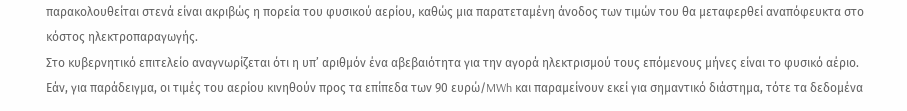παρακολουθείται στενά είναι ακριβώς η πορεία του φυσικού αερίου, καθώς μια παρατεταμένη άνοδος των τιμών του θα μεταφερθεί αναπόφευκτα στο κόστος ηλεκτροπαραγωγής.
Στο κυβερνητικό επιτελείο αναγνωρίζεται ότι η υπ’ αριθμόν ένα αβεβαιότητα για την αγορά ηλεκτρισμού τους επόμενους μήνες είναι το φυσικό αέριο. Εάν, για παράδειγμα, οι τιμές του αερίου κινηθούν προς τα επίπεδα των 90 ευρώ/MWh και παραμείνουν εκεί για σημαντικό διάστημα, τότε τα δεδομένα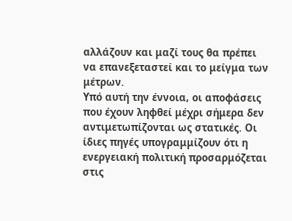αλλάζουν και μαζί τους θα πρέπει να επανεξεταστεί και το μείγμα των μέτρων.
Υπό αυτή την έννοια, οι αποφάσεις που έχουν ληφθεί μέχρι σήμερα δεν αντιμετωπίζονται ως στατικές. Οι ίδιες πηγές υπογραμμίζουν ότι η ενεργειακή πολιτική προσαρμόζεται στις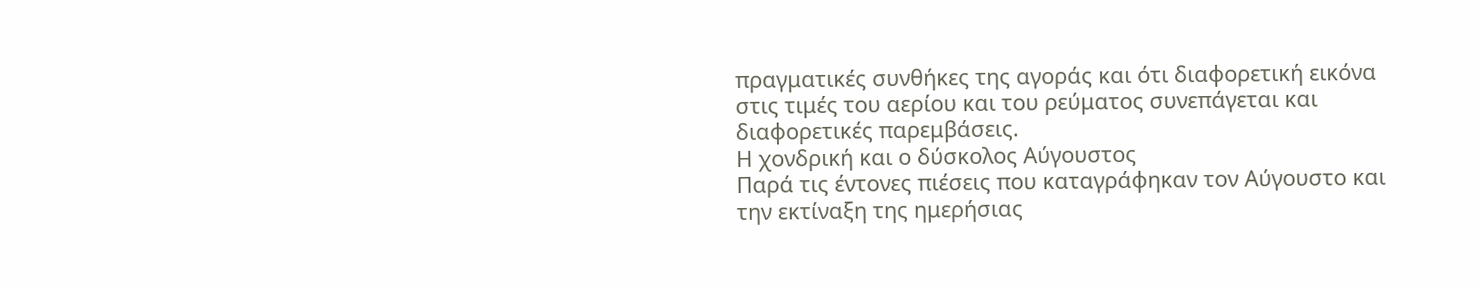πραγματικές συνθήκες της αγοράς και ότι διαφορετική εικόνα στις τιμές του αερίου και του ρεύματος συνεπάγεται και διαφορετικές παρεμβάσεις.
Η χονδρική και ο δύσκολος Αύγουστος
Παρά τις έντονες πιέσεις που καταγράφηκαν τον Αύγουστο και την εκτίναξη της ημερήσιας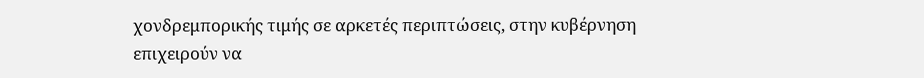χονδρεμπορικής τιμής σε αρκετές περιπτώσεις, στην κυβέρνηση επιχειρούν να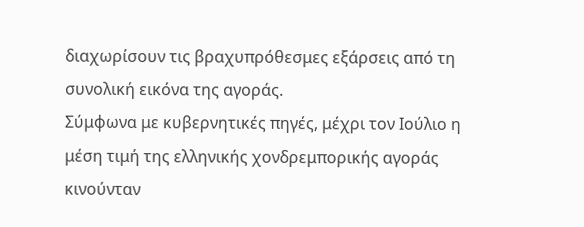διαχωρίσουν τις βραχυπρόθεσμες εξάρσεις από τη συνολική εικόνα της αγοράς.
Σύμφωνα με κυβερνητικές πηγές, μέχρι τον Ιούλιο η μέση τιμή της ελληνικής χονδρεμπορικής αγοράς κινούνταν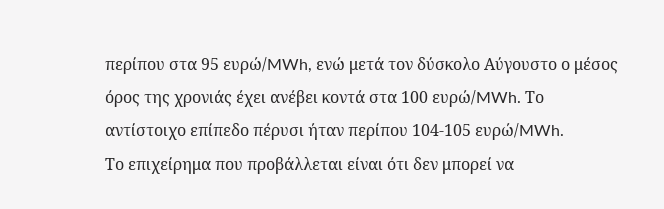περίπου στα 95 ευρώ/MWh, ενώ μετά τον δύσκολο Αύγουστο ο μέσος όρος της χρονιάς έχει ανέβει κοντά στα 100 ευρώ/MWh. Το αντίστοιχο επίπεδο πέρυσι ήταν περίπου 104-105 ευρώ/MWh.
Το επιχείρημα που προβάλλεται είναι ότι δεν μπορεί να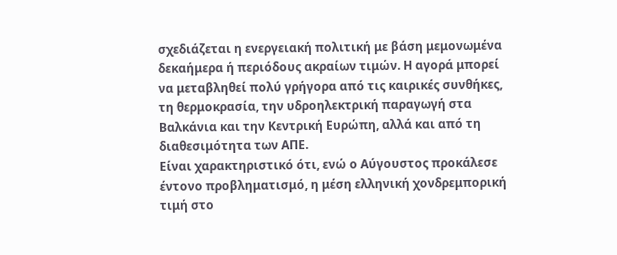σχεδιάζεται η ενεργειακή πολιτική με βάση μεμονωμένα δεκαήμερα ή περιόδους ακραίων τιμών. Η αγορά μπορεί να μεταβληθεί πολύ γρήγορα από τις καιρικές συνθήκες, τη θερμοκρασία, την υδροηλεκτρική παραγωγή στα Βαλκάνια και την Κεντρική Ευρώπη, αλλά και από τη διαθεσιμότητα των ΑΠΕ.
Είναι χαρακτηριστικό ότι, ενώ ο Αύγουστος προκάλεσε έντονο προβληματισμό, η μέση ελληνική χονδρεμπορική τιμή στο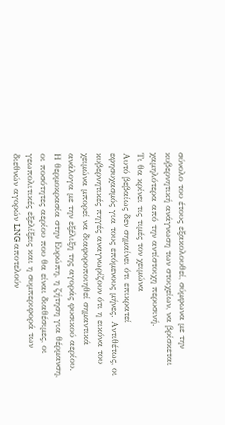σύνολο του έτους εξακολουθεί, σύμφωνα με την κυβερνητική ανάγνωση των στοιχείων, να βρίσκεται χαμηλότερα από την αντίστοιχη περυσινή.
Τι θα κρίνει τις τιμές τον χειμώνα
Αυτό βεβαίως δεν σημαίνει ότι επικρατεί εφησυχασμός για τους επόμενους μήνες. Αντιθέτως, οι κυβερνητικές πηγές αναγνωρίζουν ότι η εικόνα του χειμώνα μπορεί να διαφοροποιηθεί σημαντικά ανάλογα με την εξέλιξη της αγοράς φυσικού αερίου.
Η θερμοκρασία στην Ευρώπη, η ζήτηση για θέρμανση, οι ποσότητες αερίου που θα είναι διαθέσιμες, οι γεωπολιτικές εξελίξεις και η συμπεριφορά των διεθνών αγορών LNG αποτελούν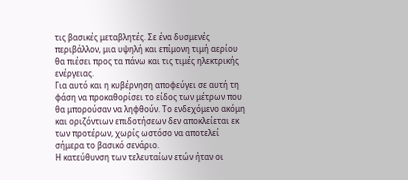τις βασικές μεταβλητές. Σε ένα δυσμενές περιβάλλον, μια υψηλή και επίμονη τιμή αερίου θα πιέσει προς τα πάνω και τις τιμές ηλεκτρικής ενέργειας.
Για αυτό και η κυβέρνηση αποφεύγει σε αυτή τη φάση να προκαθορίσει το είδος των μέτρων που θα μπορούσαν να ληφθούν. Το ενδεχόμενο ακόμη και οριζόντιων επιδοτήσεων δεν αποκλείεται εκ των προτέρων, χωρίς ωστόσο να αποτελεί σήμερα το βασικό σενάριο.
Η κατεύθυνση των τελευταίων ετών ήταν οι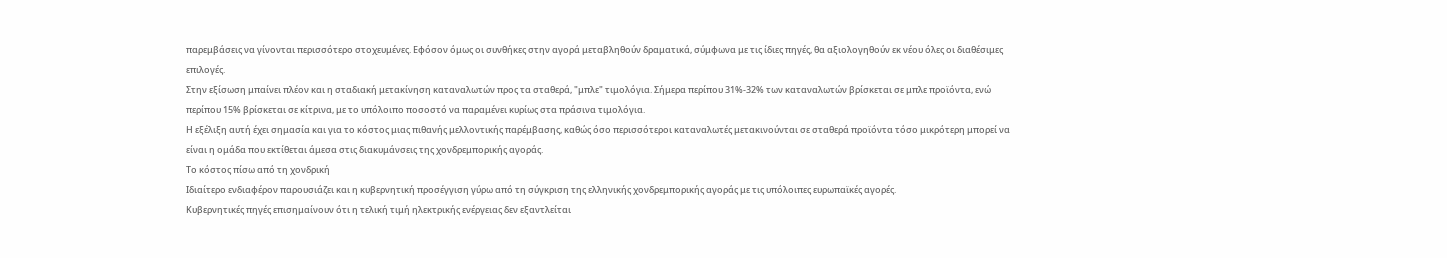παρεμβάσεις να γίνονται περισσότερο στοχευμένες. Εφόσον όμως οι συνθήκες στην αγορά μεταβληθούν δραματικά, σύμφωνα με τις ίδιες πηγές, θα αξιολογηθούν εκ νέου όλες οι διαθέσιμες επιλογές.
Στην εξίσωση μπαίνει πλέον και η σταδιακή μετακίνηση καταναλωτών προς τα σταθερά, "μπλε" τιμολόγια. Σήμερα περίπου 31%-32% των καταναλωτών βρίσκεται σε μπλε προϊόντα, ενώ περίπου 15% βρίσκεται σε κίτρινα, με το υπόλοιπο ποσοστό να παραμένει κυρίως στα πράσινα τιμολόγια.
Η εξέλιξη αυτή έχει σημασία και για το κόστος μιας πιθανής μελλοντικής παρέμβασης, καθώς όσο περισσότεροι καταναλωτές μετακινούνται σε σταθερά προϊόντα τόσο μικρότερη μπορεί να είναι η ομάδα που εκτίθεται άμεσα στις διακυμάνσεις της χονδρεμπορικής αγοράς.
Το κόστος πίσω από τη χονδρική
Ιδιαίτερο ενδιαφέρον παρουσιάζει και η κυβερνητική προσέγγιση γύρω από τη σύγκριση της ελληνικής χονδρεμπορικής αγοράς με τις υπόλοιπες ευρωπαϊκές αγορές.
Κυβερνητικές πηγές επισημαίνουν ότι η τελική τιμή ηλεκτρικής ενέργειας δεν εξαντλείται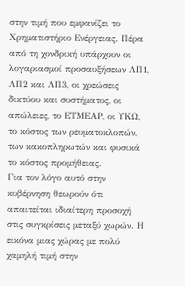στην τιμή που εμφανίζει το Χρηματιστήριο Ενέργειας. Πέρα από τη χονδρική υπάρχουν οι λογαριασμοί προσαυξήσεων ΛΠ1, ΛΠ2 και ΛΠ3, οι χρεώσεις δικτύου και συστήματος, οι απώλειες, το ΕΤΜΕΑΡ, οι ΥΚΩ, το κόστος των ρευματοκλοπών, των κακοπληρωτών και φυσικά το κόστος προμήθειας.
Για τον λόγο αυτό στην κυβέρνηση θεωρούν ότι απαιτείται ιδιαίτερη προσοχή στις συγκρίσεις μεταξύ χωρών. Η εικόνα μιας χώρας με πολύ χαμηλή τιμή στην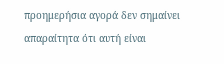προημερήσια αγορά δεν σημαίνει απαραίτητα ότι αυτή είναι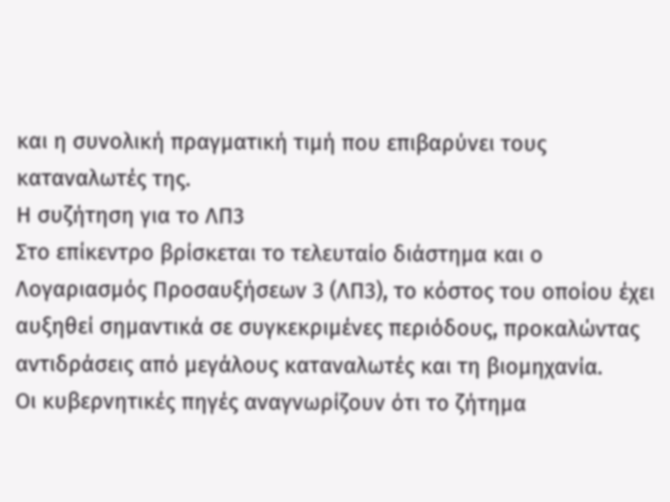και η συνολική πραγματική τιμή που επιβαρύνει τους καταναλωτές της.
Η συζήτηση για το ΛΠ3
Στο επίκεντρο βρίσκεται το τελευταίο διάστημα και ο Λογαριασμός Προσαυξήσεων 3 (ΛΠ3), το κόστος του οποίου έχει αυξηθεί σημαντικά σε συγκεκριμένες περιόδους, προκαλώντας αντιδράσεις από μεγάλους καταναλωτές και τη βιομηχανία.
Οι κυβερνητικές πηγές αναγνωρίζουν ότι το ζήτημα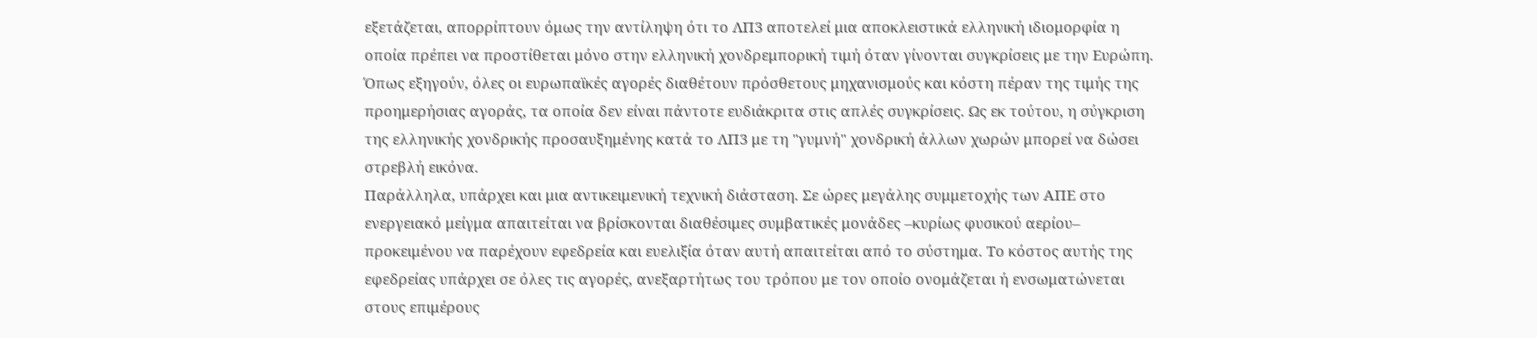εξετάζεται, απορρίπτουν όμως την αντίληψη ότι το ΛΠ3 αποτελεί μια αποκλειστικά ελληνική ιδιομορφία η οποία πρέπει να προστίθεται μόνο στην ελληνική χονδρεμπορική τιμή όταν γίνονται συγκρίσεις με την Ευρώπη.
Όπως εξηγούν, όλες οι ευρωπαϊκές αγορές διαθέτουν πρόσθετους μηχανισμούς και κόστη πέραν της τιμής της προημερήσιας αγοράς, τα οποία δεν είναι πάντοτε ευδιάκριτα στις απλές συγκρίσεις. Ως εκ τούτου, η σύγκριση της ελληνικής χονδρικής προσαυξημένης κατά το ΛΠ3 με τη "γυμνή" χονδρική άλλων χωρών μπορεί να δώσει στρεβλή εικόνα.
Παράλληλα, υπάρχει και μια αντικειμενική τεχνική διάσταση. Σε ώρες μεγάλης συμμετοχής των ΑΠΕ στο ενεργειακό μείγμα απαιτείται να βρίσκονται διαθέσιμες συμβατικές μονάδες –κυρίως φυσικού αερίου– προκειμένου να παρέχουν εφεδρεία και ευελιξία όταν αυτή απαιτείται από το σύστημα. Το κόστος αυτής της εφεδρείας υπάρχει σε όλες τις αγορές, ανεξαρτήτως του τρόπου με τον οποίο ονομάζεται ή ενσωματώνεται στους επιμέρους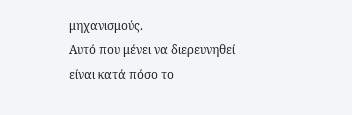μηχανισμούς.
Αυτό που μένει να διερευνηθεί είναι κατά πόσο το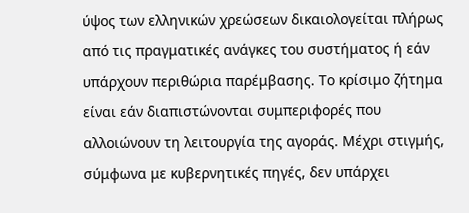ύψος των ελληνικών χρεώσεων δικαιολογείται πλήρως από τις πραγματικές ανάγκες του συστήματος ή εάν υπάρχουν περιθώρια παρέμβασης. Το κρίσιμο ζήτημα είναι εάν διαπιστώνονται συμπεριφορές που αλλοιώνουν τη λειτουργία της αγοράς. Μέχρι στιγμής, σύμφωνα με κυβερνητικές πηγές, δεν υπάρχει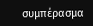συμπέρασμα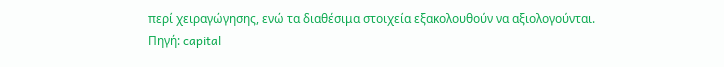περί χειραγώγησης, ενώ τα διαθέσιμα στοιχεία εξακολουθούν να αξιολογούνται.
Πηγή: capital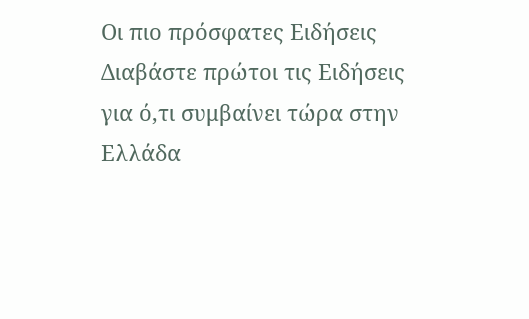Οι πιο πρόσφατες Ειδήσεις
Διαβάστε πρώτοι τις Ειδήσεις για ό,τι συμβαίνει τώρα στην Ελλάδα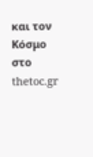και τον Κόσμο στο thetoc.gr